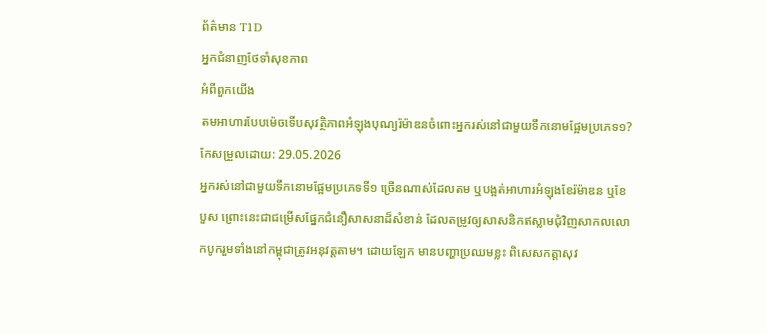ព័ត៌មាន T1D
អ្នកជំនាញថែទាំសុខភាព
អំពីពួកយើង
តមអាហារបែបម៉េចទើបសុវត្ថិភាពអំឡុងបុណ្យរ៉ម៉ាឌនចំពោះអ្នករស់នៅជាមួយទឹកនោមផ្អែមប្រភេទ១?
កែសម្រួលដោយ: 29.05.2026
អ្នករស់នៅជាមួយទឹកនោមផ្អែមប្រភេទទី១ ច្រើនណាស់ដែលតម ឬបង្អត់អាហារអំឡុងខែរ៉ម៉ាឌន ឬខែបួស ព្រោះនេះជាជម្រើសផ្នែកជំនឿសាសនាដ៏សំខាន់ ដែលតម្រូវឲ្យសាសនិកឥស្លាមជុំវិញសាកលលោកបូករួមទាំងនៅកម្ពុជាត្រូវអនុវត្តតាម។ ដោយឡែក មានបញ្ហាប្រឈមខ្លះ ពិសេសកត្តាសុវ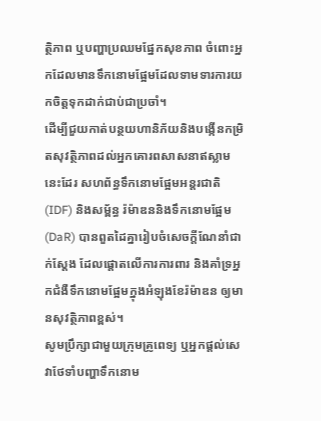ត្ថិភាព ឬបញ្ហាប្រឈមផ្នែកសុខភាព ចំពោះអ្នកដែលមានទឹកនោមផ្អែមដែលទាមទារការយកចិត្តទុកដាក់ជាប់ជាប្រចាំ។
ដើម្បីជួយកាត់បន្ថយហានិភ័យនិងបង្កើនកម្រិតសុវត្ថិភាពដល់អ្នកគោរពសាសនាឥស្លាមនេះដែរ សហព័ន្ធទឹកនោមផ្អែមអន្តរជាតិ (IDF) និងសម្ព័ន្ធ រ៉ម៉ាឌននិងទឹកនោមផ្អែម (DaR) បានពួតដៃគ្នារៀបចំសេចក្តីណែនាំជាក់ស្តែង ដែលផ្តោតលើការការពារ និងគាំទ្រអ្នកជំងឺទឹកនោមផ្អែមក្នុងអំឡុងខែរ៉ម៉ាឌន ឲ្យមានសុវត្ថិភាពខ្ពស់។
សូមប្រឹក្សាជាមួយក្រុមគ្រូពេទ្យ ឬអ្នកផ្ដល់សេវាថែទាំបញ្ហាទឹកនោម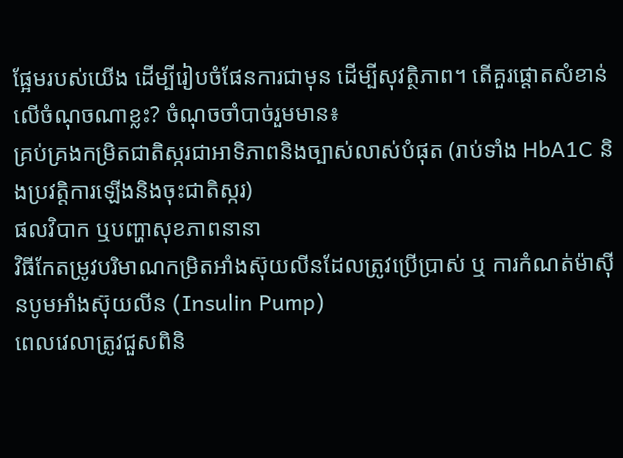ផ្អែមរបស់យើង ដើម្បីរៀបចំផែនការជាមុន ដើម្បីសុវត្ថិភាព។ តើគួរផ្ដោតសំខាន់លើចំណុចណាខ្លះ? ចំណុចចាំបាច់រួមមាន៖
គ្រប់គ្រងកម្រិតជាតិស្ករជាអាទិភាពនិងច្បាស់លាស់បំផុត (រាប់ទាំង HbA1C និងប្រវត្តិការឡើងនិងចុះជាតិស្ករ)
ផលវិបាក ឬបញ្ហាសុខភាពនានា
វិធីកែតម្រូវបរិមាណកម្រិតអាំងស៊ុយលីនដែលត្រូវប្រើប្រាស់ ឬ ការកំណត់ម៉ាស៊ីនបូមអាំងស៊ុយលីន (Insulin Pump)
ពេលវេលាត្រូវជួសពិនិ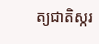ត្យជាតិស្ករ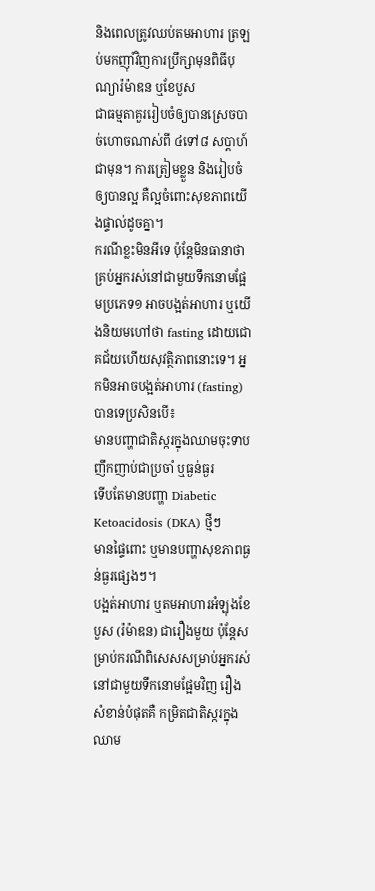និងពេលត្រូវឈប់តមអាហារ ត្រឡប់មកញ៉ាំវិញការប្រឹក្សាមុនពិធីបុណ្យារ៉ម៉ាឌន ឬខែបួស
ជាធម្មតាគួររៀបចំឲ្យបានស្រេចបាច់ហោចណាស់ពី ៤ទៅ៨ សប្ដាហ៍ជាមុន។ ការត្រៀមខ្លួន និងរៀបចំឲ្យបានល្អ គឺល្អចំពោះសុខភាពយើងផ្ទាល់ដូចគ្នា។
ករណីខ្លះមិនអីទេ ប៉ុន្តែមិនធានាថាគ្រប់អ្នករស់នៅជាមួយទឹកនោមផ្អែមប្រភេទ១ អាចបង្អត់អាហារ ឬយើងនិយមហៅថា fasting ដោយជោគជ័យហើយសុវត្ថិភាពនោះទេ។ អ្នកមិនអាចបង្អត់អាហារ (fasting) បានទេប្រសិនបើ៖
មានបញ្ហាជាតិស្ករក្នុងឈាមចុះទាបញឹកញាប់ជាប្រចាំ ឬធ្ងន់ធ្ងរ
ទើបតែមានបញ្ហា Diabetic Ketoacidosis (DKA) ថ្មីៗ
មានផ្ទៃពោះ ឬមានបញ្ហាសុខភាពធ្ងន់ធ្ងរផ្សេងៗ។
បង្អត់អាហារ ឬតមអាហារអំឡុងខែបួស (រ៉ម៉ាឌន) ជារឿងមួយ ប៉ុន្តែសម្រាប់ករណីពិសេសសម្រាប់អ្នករស់នៅជាមួយទឹកនោមផ្អែមវិញ រឿងសំខាន់បំផុតគឺ កម្រិតជាតិស្ករក្នុងឈាម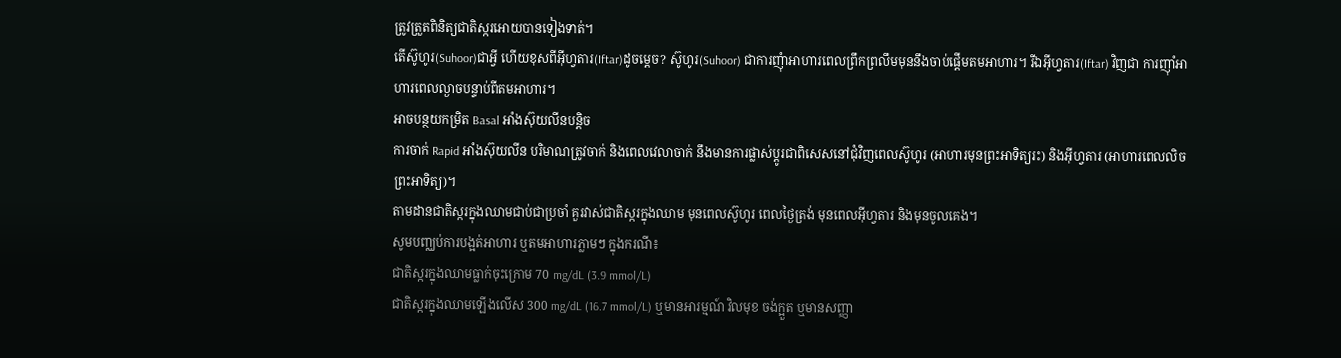ត្រូវត្រួតពិនិត្យជាតិស្ករអោយបានទៀងទាត់។
តើស៊ូហូរ(Suhoor)ជាអ្វី ហើយខុសពីអ៊ីហ្វតារ(Iftar)ដូចម្ដេច? ស៊ូហូរ(Suhoor) ជាការញុំាអាហារពេលព្រឹកព្រលឹមមុននឹងចាប់ផ្ដើមតមអាហារ។ រីឯអ៊ីហ្វតារ(Iftar) វិញជា ការញុាំអាហារពេលល្ងាចបន្ទាប់ពីតមអាហារ។
អាចបន្ថយកម្រិត Basal អាំងស៊ុយលីនបន្តិច
ការចាក់ Rapid អាំងស៊ុយលីន បរិមាណត្រូវចាក់ និងពេលវេលាចាក់ នឹងមានការផ្លាស់ប្តូរជាពិសេសនៅជុំវិញពេលស៊ូហូរ (អាហារមុនព្រះអាទិត្យរះ) និងអ៊ីហ្វតារ (អាហារពេលលិចព្រះអាទិត្យ)។
តាមដានជាតិស្ករក្នុងឈាមជាប់ជាប្រចាំ គួរវាស់ជាតិស្ករក្នុងឈាម មុនពេលស៊ូហូរ ពេលថ្ងៃត្រង់ មុនពេលអ៊ីហ្វតារ និងមុនចូលគេង។
សូមបញ្ឈប់ការបង្អត់អាហារ ឬតមអាហារភ្លាមៗ ក្នុងករណី៖
ជាតិស្ករក្នុងឈាមធ្លាក់ចុះក្រោម 70 mg/dL (3.9 mmol/L)
ជាតិស្ករក្នុងឈាមឡើងលើស 300 mg/dL (16.7 mmol/L) ឬមានអារម្មណ៍ វិលមុខ ចង់ក្អួត ឬមានសញ្ញា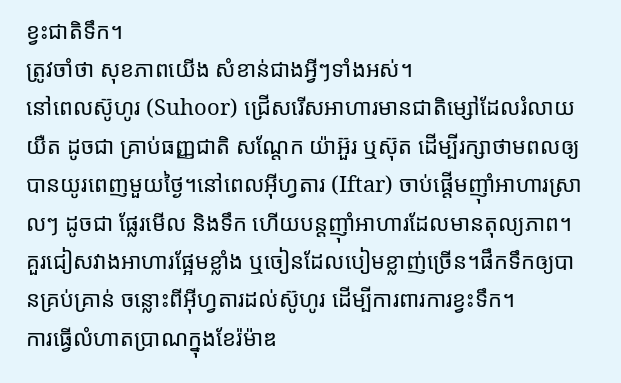ខ្វះជាតិទឹក។
ត្រូវចាំថា សុខភាពយើង សំខាន់ជាងអ្វីៗទាំងអស់។
នៅពេលស៊ូហូរ (Suhoor) ជ្រើសរើសអាហារមានជាតិម្សៅដែលរំលាយយឺត ដូចជា គ្រាប់ធញ្ញជាតិ សណ្តែក យ៉ាអ៊ួរ ឬស៊ុត ដើម្បីរក្សាថាមពលឲ្យបានយូរពេញមួយថ្ងៃ។នៅពេលអ៊ីហ្វតារ (Iftar) ចាប់ផ្តើមញ៉ាំអាហារស្រាលៗ ដូចជា ផ្លែរមើល និងទឹក ហើយបន្តញ៉ាំអាហារដែលមានតុល្យភាព។
គួរជៀសវាងអាហារផ្អែមខ្លាំង ឬចៀនដែលបៀមខ្លាញ់ច្រើន។ផឹកទឹកឲ្យបានគ្រប់គ្រាន់ ចន្លោះពីអ៊ីហ្វតារដល់ស៊ូហូរ ដើម្បីការពារការខ្វះទឹក។
ការធ្វើលំហាតប្រាណក្នុងខែរ៉ម៉ាឌ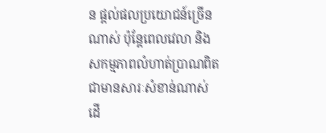ន ផ្ដល់ផលប្រយោជន៍ច្រើនណាស់ ប៉ុន្តែពេលវេលា និងសកម្មភាពលំហាត់ប្រាណពិតជាមានសារៈសំខាន់ណាស់ ដើ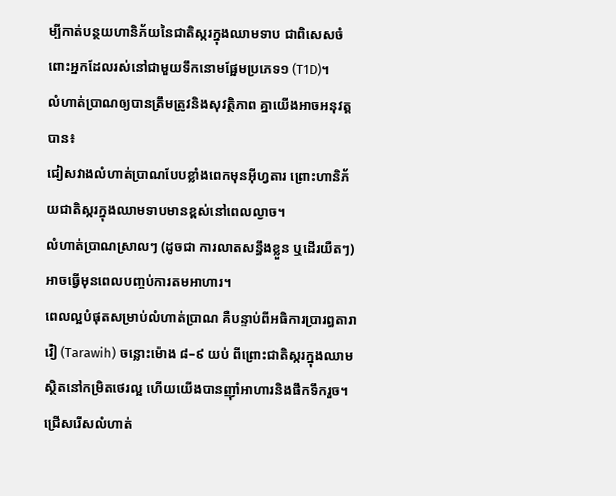ម្បីកាត់បន្ថយហានិភ័យនៃជាតិស្ករក្នុងឈាមទាប ជាពិសេសចំពោះអ្នកដែលរស់នៅជាមួយទឹកនោមផ្អែមប្រភេទ១ (T1D)។
លំហាត់ប្រាណឲ្យបានត្រឹមត្រូវនិងសុវត្ថិភាព គ្នាយើងអាចអនុវត្តបាន៖
ជៀសវាងលំហាត់ប្រាណបែបខ្លាំងពេកមុនអ៊ីហ្វតារ ព្រោះហានិភ័យជាតិស្ករក្នុងឈាមទាបមានខ្ពស់នៅពេលល្ងាច។
លំហាត់ប្រាណស្រាលៗ (ដូចជា ការលាតសន្ធឹងខ្លួន ឬដើរយឺតៗ) អាចធ្វើមុនពេលបញ្ចប់ការតមអាហារ។
ពេលល្អបំផុតសម្រាប់លំហាត់ប្រាណ គឺបន្ទាប់ពីអធិការប្រារព្ធតារាវ៉ៀ (Tarawih) ចន្លោះម៉ោង ៨–៩ យប់ ពីព្រោះជាតិស្ករក្នុងឈាមស្ថិតនៅកម្រិតថេរល្អ ហើយយើងបានញ៉ាំអាហារនិងផឹកទឹករួច។
ជ្រើសរើសលំហាត់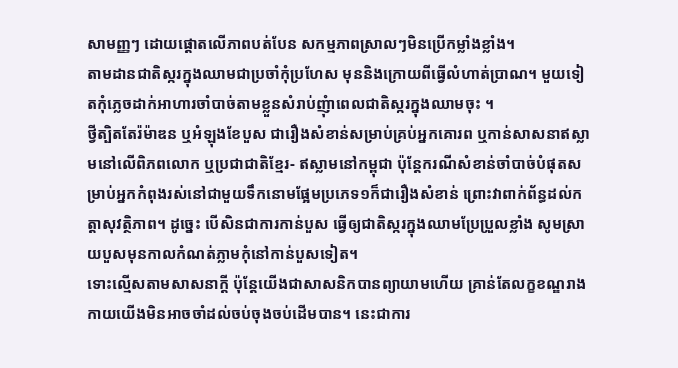សាមញ្ញៗ ដោយផ្តោតលើភាពបត់បែន សកម្មភាពស្រាលៗមិនប្រើកម្លាំងខ្លាំង។
តាមដានជាតិស្ករក្នុងឈាមជាប្រចាំកុំប្រហែស មុននិងក្រោយពីធ្វើលំហាត់ប្រាណ។ មួយទៀតកុំភ្លេចដាក់អាហារចាំបាច់តាមខ្លួនសំរាប់ញុំាពេលជាតិស្ករក្នុងឈាមចុះ ។
ថ្វីត្បិតតែរ៉ម៉ាឌន ឬអំឡុងខែបួស ជារឿងសំខាន់សម្រាប់គ្រប់អ្នកគោរព ឬកាន់សាសនាឥស្លាមនៅលើពិភពលោក ឬប្រជាជាតិខ្មែរ- ឥស្លាមនៅកម្ពុជា ប៉ុន្តែករណីសំខាន់ចាំបាច់បំផុតសម្រាប់អ្នកកំពុងរស់នៅជាមួយទឹកនោមផ្អែមប្រភេទ១ក៏ជារឿងសំខាន់ ព្រោះវាពាក់ព័ន្ធដល់កត្តាសុវត្ថិភាព។ ដូច្នេះ បើសិនជាការកាន់បួស ធ្វើឲ្យជាតិស្ករក្នុងឈាមប្រែប្រួលខ្លាំង សូមស្រាយបួសមុនកាលកំណត់ភ្លាមកុំនៅកាន់បួសទៀត។
ទោះល្មើសតាមសាសនាក្ដី ប៉ុន្តែយើងជាសាសនិកបានព្យាយាមហើយ គ្រាន់តែលក្ខខណ្ឌរាងកាយយើងមិនអាចចាំដល់ចប់ចុងចប់ដើមបាន។ នេះជាការ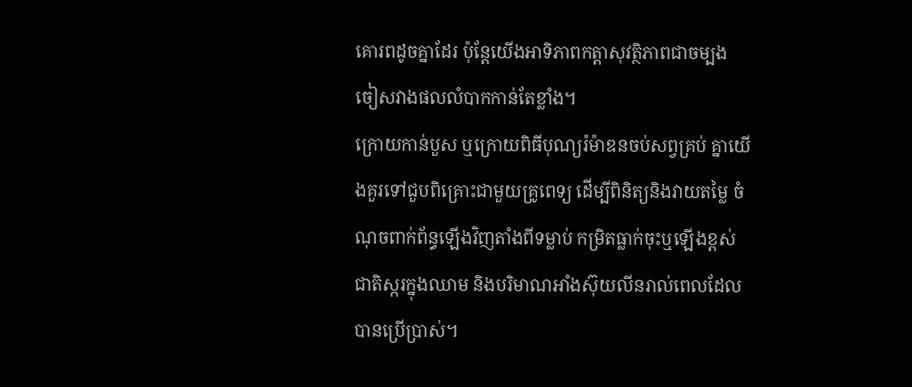គោរពដូចគ្នាដែរ ប៉ុន្តែយើងអាទិភាពកត្តាសុវត្ថិភាពជាចម្បង ចៀសវាងផលលំបាកកាន់តែខ្លាំង។
ក្រោយកាន់បួស ឬក្រោយពិធីបុណ្យរ៉ម៉ាឌនចប់សព្វគ្រប់ គ្នាយើងគួរទៅជួបពិគ្រោះជាមួយគ្រូពេទ្យ ដើម្បីពិនិត្យនិងវាយតម្លៃ ចំណុចពាក់ព័ន្ធឡើងវិញតាំងពីទម្លាប់ កម្រិតធ្លាក់ចុះឬឡើងខ្ពស់ជាតិស្ករក្នុងឈាម និងបរិមាណអាំងស៊ុយលីនរាល់ពេលដែលបានប្រើប្រាស់។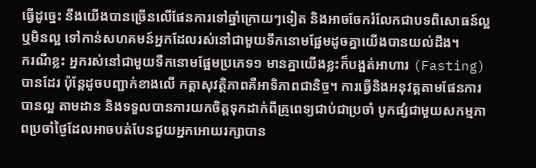ធ្វើដូច្នេះ នឹងយើងបានច្រើនលើផែនការទៅឆ្នាំក្រោយៗទៀត និងអាចចែករំលែកជាបទពិសោធន៍ល្អ ឬមិនល្អ ទៅកាន់សហគមន៍អ្នកដែលរស់នៅជាមួយទឹកនោមផ្អែមដូចគ្នាយើងបានយល់ដឹង។
ករណីខ្លះ អ្នករស់នៅជាមួយទឹកនោមផ្អែមប្រភេទ១ មានគ្នាយើងខ្លះក៏បង្អត់អាហារ (Fasting) បានដែរ ប៉ុន្តែដូចបញ្ជាក់ខាងលើ កត្តាសុវត្ថិភាពគឺអាទិភាពជានិច្ច។ ការធ្វើនិងអនុវត្តតាមផែនការបានល្អ តាមដាន និងទទួលបានការយកចិត្តទុកដាក់ពីគ្រូពេទ្យជាប់ជាប្រចាំ បូកផ្សំជាមួយសកម្មភាពប្រចាំថ្ងៃដែលអាចបត់បែនជួយអ្នកអោយរក្សាបាន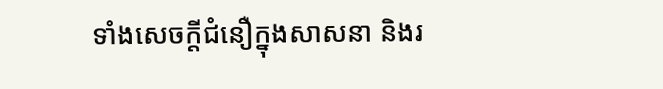ទាំងសេចក្តីជំនឿក្នុងសាសនា និងរ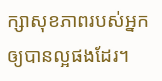ក្សាសុខភាពរបស់អ្នកឲ្យបានល្អផងដែរ។